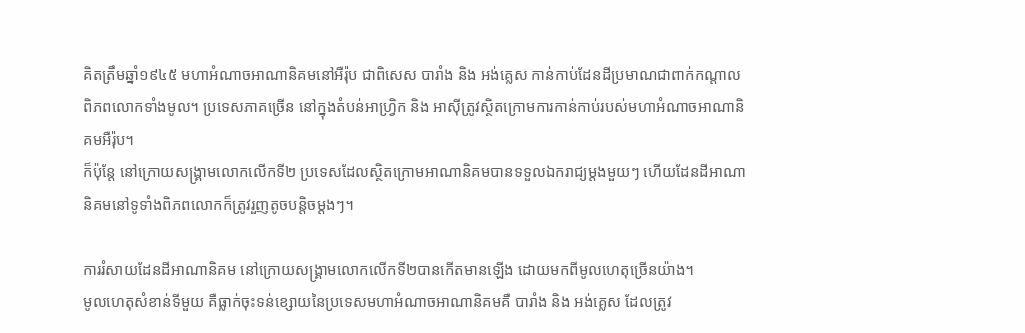គិតត្រឹមឆ្នាំ១៩៤៥ មហាអំណាចអាណានិគមនៅអឺរ៉ុប ជាពិសេស បារាំង និង អង់គ្លេស កាន់កាប់ដែនដីប្រមាណជាពាក់កណ្តាលពិភពលោកទាំងមូល។ ប្រទេសភាគច្រើន នៅក្នុងតំបន់អាហ្វ្រិក និង អាស៊ីត្រូវស្ថិតក្រោមការកាន់កាប់របស់មហាអំណាចអាណានិគមអឺរ៉ុប។
ក៏ប៉ុន្តែ នៅក្រោយសង្រ្គាមលោកលើកទី២ ប្រទេសដែលស្ថិតក្រោមអាណានិគមបានទទួលឯករាជ្យម្តងមួយៗ ហើយដែនដីអាណានិគមនៅទូទាំងពិភពលោកក៏ត្រូវរួញតូចបន្តិចម្តងៗ។

ការរំសាយដែនដីអាណានិគម នៅក្រោយសង្រ្គាមលោកលើកទី២បានកើតមានឡើង ដោយមកពីមូលហេតុច្រើនយ៉ាង។
មូលហេតុសំខាន់ទីមួយ គឺធ្លាក់ចុះទន់ខ្សោយនៃប្រទេសមហាអំណាចអាណានិគមគឺ បារាំង និង អង់គ្លេស ដែលត្រូវ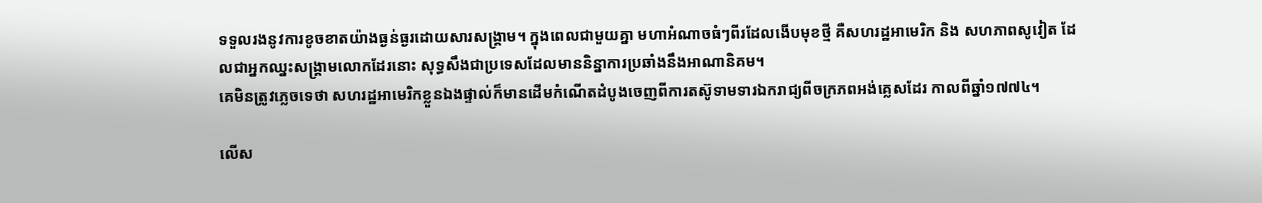ទទួលរងនូវការខូចខាតយ៉ាងធ្ងន់ធ្ងរដោយសារសង្រ្គាម។ ក្នុងពេលជាមួយគ្នា មហាអំណាចធំៗពីរដែលងើបមុខថ្មី គឺសហរដ្ឋអាមេរិក និង សហភាពសូវៀត ដែលជាអ្នកឈ្នះសង្រ្គាមលោកដែរនោះ សុទ្ធសឹងជាប្រទេសដែលមាននិន្នាការប្រឆាំងនឹងអាណានិគម។
គេមិនត្រូវភ្លេចទេថា សហរដ្ឋអាមេរិកខ្លួនឯងផ្ទាល់ក៏មានដើមកំណើតដំបូងចេញពីការតស៊ូទាមទារឯករាជ្យពីចក្រភពអង់គ្លេសដែរ កាលពីឆ្នាំ១៧៧៤។

លើស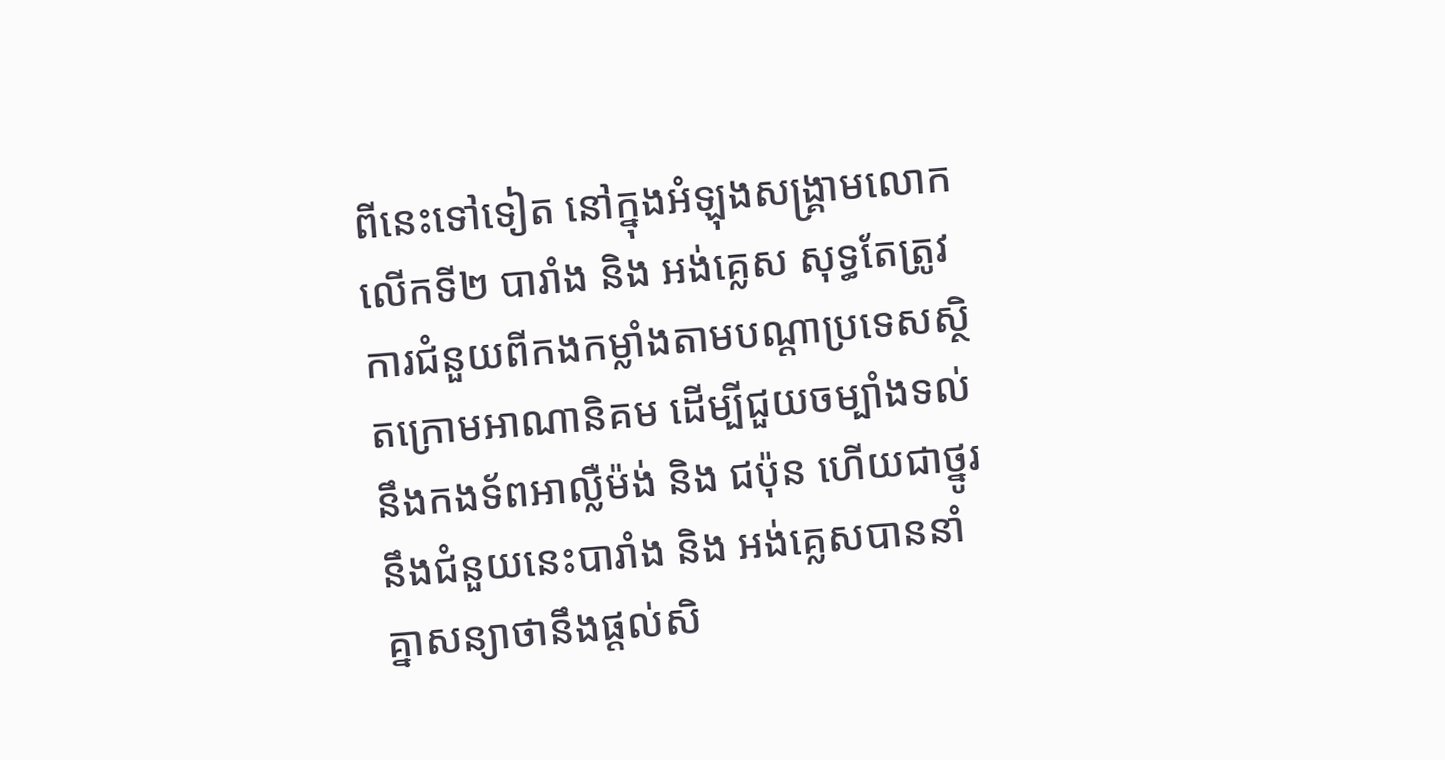ពីនេះទៅទៀត នៅក្នុងអំឡុងសង្រ្គាមលោកលើកទី២ បារាំង និង អង់គ្លេស សុទ្ធតែត្រូវការជំនួយពីកងកម្លាំងតាមបណ្តាប្រទេសស្ថិតក្រោមអាណានិគម ដើម្បីជួយចម្បាំងទល់នឹងកងទ័ពអាល្លឺម៉ង់ និង ជប៉ុន ហើយជាថ្នូរនឹងជំនួយនេះបារាំង និង អង់គ្លេសបាននាំគ្នាសន្យាថានឹងផ្តល់សិ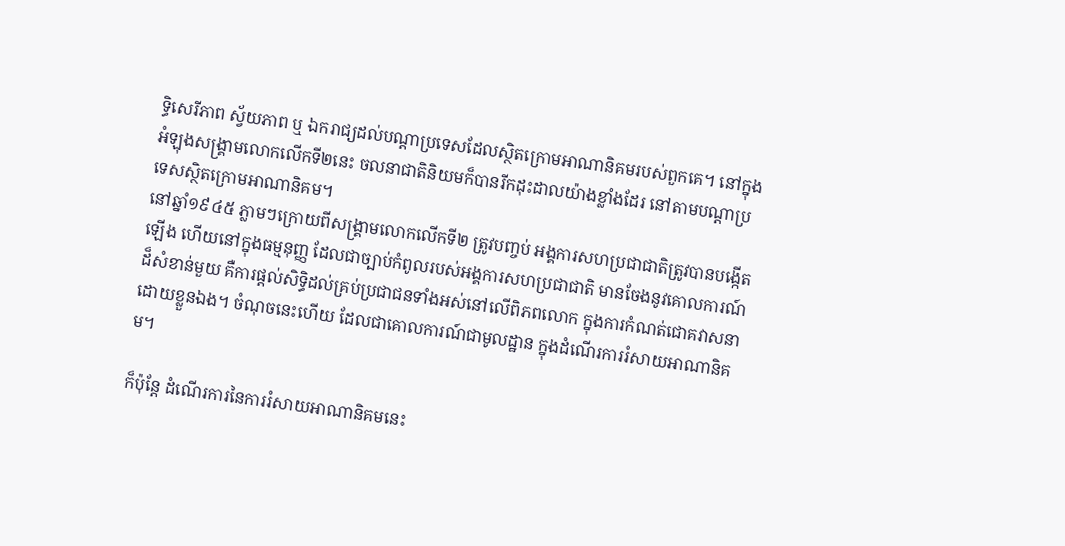ទ្ធិសេរីភាព ស្វ័យភាព ឬ ឯករាជ្យដល់បណ្តាប្រទេសដែលស្ថិតក្រោមអាណានិគមរបស់ពួកគេ។ នៅក្នុងអំឡុងសង្រ្គាមលោកលើកទី២នេះ ចលនាជាតិនិយមក៏បានរីកដុះដាលយ៉ាងខ្លាំងដែរ នៅតាមបណ្តាប្រទេសស្ថិតក្រោមអាណានិគម។
នៅឆ្នាំ១៩៤៥ ភ្លាមៗក្រោយពីសង្រ្គាមលោកលើកទី២ ត្រូវបញ្ចប់ អង្គការសហប្រជាជាតិត្រូវបានបង្កើតឡើង ហើយនៅក្នុងធម្មនុញ្ញ ដែលជាច្បាប់កំពូលរបស់អង្គការសហប្រជាជាតិ មានចែងនូវគោលការណ៍ដ៏សំខាន់មួយ គឺការផ្តល់សិទ្ធិដល់គ្រប់ប្រជាជនទាំងអស់នៅលើពិភពលោក ក្នុងការកំណត់ជោគវាសនាដោយខ្លួនឯង។ ចំណុចនេះហើយ ដែលជាគោលការណ៍ជាមូលដ្ឋាន ក្នុងដំណើរការរំសាយអាណានិគម។

ក៏ប៉ុន្តែ ដំណើរការនៃការរំសាយអាណានិគមនេះ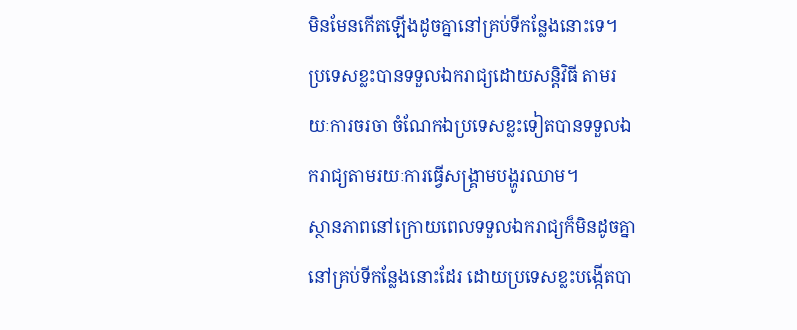មិនមែនកើតឡើងដូចគ្នានៅគ្រប់ទីកន្លែងនោះទេ។ ប្រទេសខ្លះបានទទួលឯករាជ្យដោយសន្តិវិធី តាមរយៈការចរចា ចំណែកឯប្រទេសខ្លះទៀតបានទទួលឯករាជ្យតាមរយៈការធ្វើសង្រ្គាមបង្ហូរឈាម។
ស្ថានភាពនៅក្រោយពេលទទួលឯករាជ្យក៏មិនដូចគ្នានៅគ្រប់ទីកន្លែងនោះដែរ ដោយប្រទេសខ្លះបង្កើតបា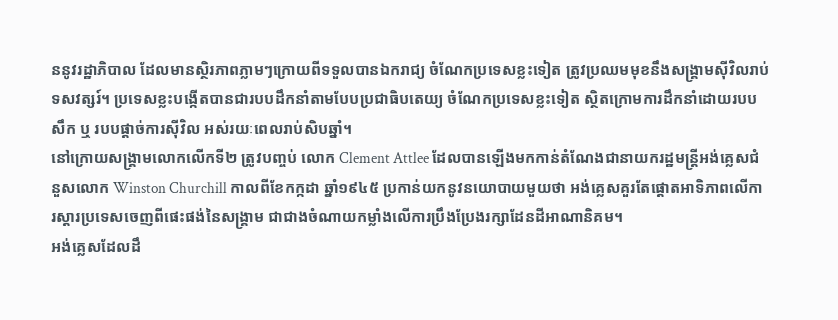ននូវរដ្ឋាភិបាល ដែលមានស្ថិរភាពភ្លាមៗក្រោយពីទទួលបានឯករាជ្យ ចំណែកប្រទេសខ្លះទៀត ត្រូវប្រឈមមុខនឹងសង្រ្គាមស៊ីវិលរាប់ទសវត្សរ៍។ ប្រទេសខ្លះបង្កើតបានជារបបដឹកនាំតាមបែបប្រជាធិបតេយ្យ ចំណែកប្រទេសខ្លះទៀត ស្ថិតក្រោមការដឹកនាំដោយរបបសឹក ឬ របបផ្តាច់ការស៊ីវិល អស់រយៈពេលរាប់សិបឆ្នាំ។
នៅក្រោយសង្រ្គាមលោកលើកទី២ ត្រូវបញ្ចប់ លោក Clement Attlee ដែលបានឡើងមកកាន់តំណែងជានាយករដ្ឋមន្រ្តីអង់គ្លេសជំនួសលោក Winston Churchill កាលពីខែកក្កដា ឆ្នាំ១៩៤៥ ប្រកាន់យកនូវនយោបាយមួយថា អង់គ្លេសគួរតែផ្តោតអាទិភាពលើការស្តារប្រទេសចេញពីផេះផង់នៃសង្រ្គាម ជាជាងចំណាយកម្លាំងលើការប្រឹងប្រែងរក្សាដែនដីអាណានិគម។
អង់គ្លេសដែលដឹ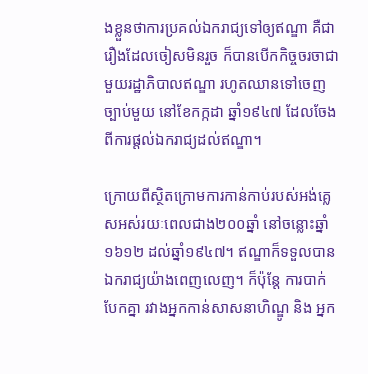ងខ្លួនថាការប្រគល់ឯករាជ្យទៅឲ្យឥណ្ឌា គឺជារឿងដែលចៀសមិនរួច ក៏បានបើកកិច្ចចរចាជាមួយរដ្ឋាភិបាលឥណ្ឌា រហូតឈានទៅចេញច្បាប់មួយ នៅខែកក្កដា ឆ្នាំ១៩៤៧ ដែលចែងពីការផ្តល់ឯករាជ្យដល់ឥណ្ឌា។

ក្រោយពីស្ថិតក្រោមការកាន់កាប់របស់អង់គ្លេសអស់រយៈពេលជាង២០០ឆ្នាំ នៅចន្លោះឆ្នាំ១៦១២ ដល់ឆ្នាំ១៩៤៧។ ឥណ្ឌាក៏ទទួលបានឯករាជ្យយ៉ាងពេញលេញ។ ក៏ប៉ុន្តែ ការបាក់បែកគ្នា រវាងអ្នកកាន់សាសនាហិណ្ឌូ និង អ្នក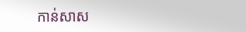កាន់សាស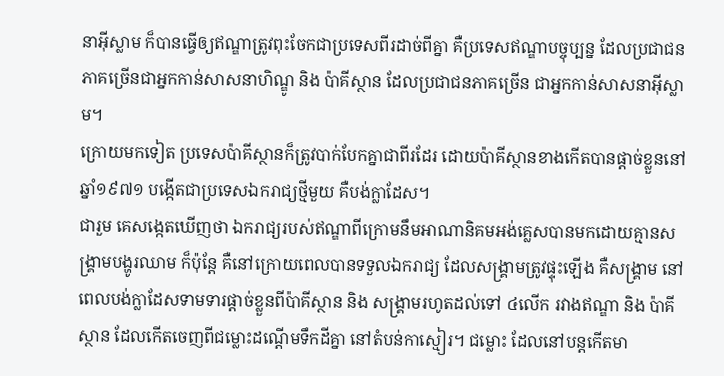នាអ៊ីស្លាម ក៏បានធ្វើឲ្យឥណ្ឌាត្រូវពុះចែកជាប្រទេសពីរដាច់ពីគ្នា គឺប្រទេសឥណ្ឌាបច្ចុប្បន្ន ដែលប្រជាជនភាគច្រើនជាអ្នកកាន់សាសនាហិណ្ឌូ និង ប៉ាគីស្ថាន ដែលប្រជាជនភាគច្រើន ជាអ្នកកាន់សាសនាអ៊ីស្លាម។
ក្រោយមកទៀត ប្រទេសប៉ាគីស្ថានក៏ត្រូវបាក់បែកគ្នាជាពីរដែរ ដោយប៉ាគីស្ថានខាងកើតបានផ្តាច់ខ្លួននៅឆ្នាំ១៩៧១ បង្កើតជាប្រទេសឯករាជ្យថ្មីមួយ គឺបង់ក្លាដែស។
ជារួម គេសង្កេតឃើញថា ឯករាជ្យរបស់ឥណ្ឌាពីក្រោមនឹមអាណានិគមអង់គ្លេសបានមកដោយគ្មានសង្រ្គាមបង្ហូរឈាម ក៏ប៉ុន្តែ គឺនៅក្រោយពេលបានទទួលឯករាជ្យ ដែលសង្រ្គាមត្រូវផ្ទុះឡើង គឺសង្រ្គាម នៅពេលបង់ក្លាដែសទាមទារផ្តាច់ខ្លួនពីប៉ាគីស្ថាន និង សង្រ្គាមរហូតដល់ទៅ ៤លើក រវាងឥណ្ឌា និង ប៉ាគីស្ថាន ដែលកើតចេញពីជម្លោះដណ្តើមទឹកដីគ្នា នៅតំបន់កាស្មៀរ។ ជម្លោះ ដែលនៅបន្តកើតមា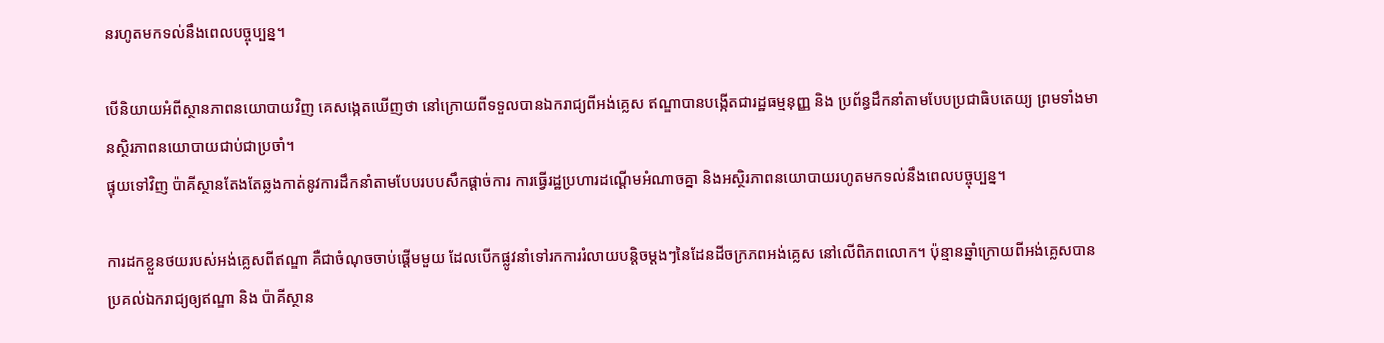នរហូតមកទល់នឹងពេលបច្ចុប្បន្ន។

បើនិយាយអំពីស្ថានភាពនយោបាយវិញ គេសង្កេតឃើញថា នៅក្រោយពីទទួលបានឯករាជ្យពីអង់គ្លេស ឥណ្ឌាបានបង្កើតជារដ្ឋធម្មនុញ្ញ និង ប្រព័ន្ធដឹកនាំតាមបែបប្រជាធិបតេយ្យ ព្រមទាំងមានស្ថិរភាពនយោបាយជាប់ជាប្រចាំ។
ផ្ទុយទៅវិញ ប៉ាគីស្ថានតែងតែឆ្លងកាត់នូវការដឹកនាំតាមបែបរបបសឹកផ្តាច់ការ ការធ្វើរដ្ឋប្រហារដណ្តើមអំណាចគ្នា និងអស្ថិរភាពនយោបាយរហូតមកទល់នឹងពេលបច្ចុប្បន្ន។

ការដកខ្លួនថយរបស់អង់គ្លេសពីឥណ្ឌា គឺជាចំណុចចាប់ផ្តើមមួយ ដែលបើកផ្លូវនាំទៅរកការរំលាយបន្តិចម្តងៗនៃដែនដីចក្រភពអង់គ្លេស នៅលើពិភពលោក។ ប៉ុន្មានឆ្នាំក្រោយពីអង់គ្លេសបានប្រគល់ឯករាជ្យឲ្យឥណ្ឌា និង ប៉ាគីស្ថាន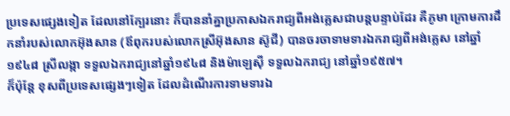ប្រទេសផ្សេងទៀត ដែលនៅក្បែរនោះ ក៏បាននាំគ្នាប្រកាសឯករាជ្យពីអង់គ្លេសជាបន្តបន្ទាប់ដែរ គឺភូមា ក្រោមការដឹកនាំរបស់លោកអ៊ុងសាន (ឪពុករបស់លោកស្រីអ៊ុងសាន ស៊ូជី) បានចរចាទាមទារឯករាជ្យពីអង់គ្លេស នៅឆ្នាំ១៩៤៨ ស្រីលង្កា ទទួលឯករាជ្យនៅឆ្នាំ១៩៤៨ និងម៉ាឡេស៊ី ទទួលឯករាជ្យ នៅឆ្នាំ១៩៥៧។
ក៏ប៉ុន្តែ ខុសពីប្រទេសផ្សេងៗទៀត ដែលដំណើរការទាមទារឯ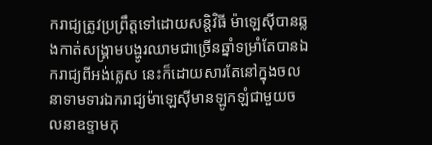ករាជ្យត្រូវប្រព្រឹត្តទៅដោយសន្តិវិធី ម៉ាឡេស៊ីបានឆ្លងកាត់សង្រ្គាមបង្ហូរឈាមជាច្រើនឆ្នាំទម្រាំតែបានឯករាជ្យពីអង់គ្លេស នេះក៏ដោយសារតែនៅក្នុងចលនាទាមទារឯករាជ្យម៉ាឡេស៊ីមានឡូកឡំជាមួយចលនាឧទ្ទាមកុ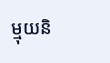ម្មុយនិ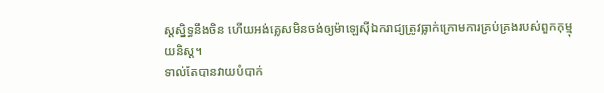ស្តស្និទ្ធនឹងចិន ហើយអង់គ្លេសមិនចង់ឲ្យម៉ាឡេស៊ីឯករាជ្យត្រូវធ្លាក់ក្រោមការគ្រប់គ្រងរបស់ពួកកុម្មុយនិស្ត។
ទាល់តែបានវាយបំបាក់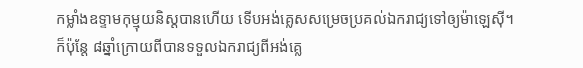កម្លាំងឧទ្ទាមកុម្មុយនិស្តបានហើយ ទើបអង់គ្លេសសម្រេចប្រគល់ឯករាជ្យទៅឲ្យម៉ាឡេស៊ី។ ក៏ប៉ុន្តែ ៨ឆ្នាំក្រោយពីបានទទួលឯករាជ្យពីអង់គ្លេ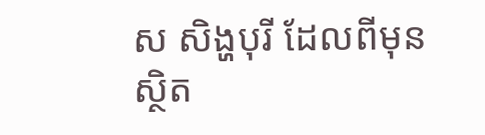ស សិង្ហបុរី ដែលពីមុនស្ថិត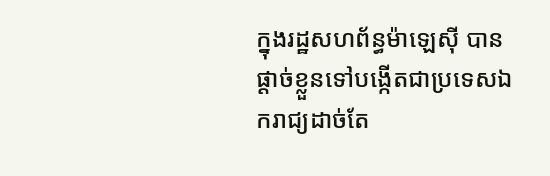ក្នុងរដ្ឋសហព័ន្ធម៉ាឡេស៊ី បានផ្តាច់ខ្លួនទៅបង្កើតជាប្រទេសឯករាជ្យដាច់តែ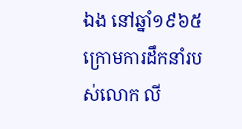ឯង នៅឆ្នាំ១៩៦៥ ក្រោមការដឹកនាំរបស់លោក លី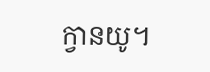ក្វានយូ។